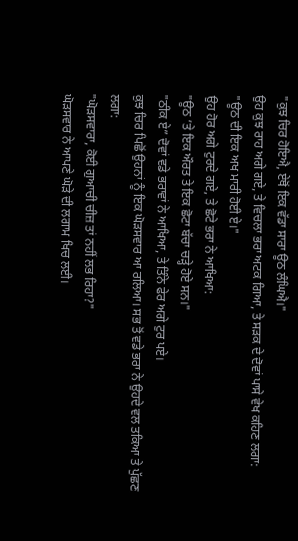"ਕੁਝ ਚਿਰ ਹੋਇਐ, ਏਥੋਂ ਇਕ ਵੱਡਾ ਸਾਰਾ ਊਠ ਲੰਘਿਐ।"
ਉਹ ਕੁਝ ਰਾਹ ਅਗੇ ਗਏ, ਤੇ ਵਿਚਲਾ ਭਰਾ ਅਟਕ ਗਿਆ, ਤੇ ਸੜਕ ਦੇ ਦੋਵਾਂ ਪਾਸੇ ਵੇਖ ਕਹਿਣ ਲਗਾ:
"ਊਠ ਦੀ ਇਕ ਅਖ ਮਾਰੀ ਹੋਈ ਏ।"
ਉਹ ਹੋਰ ਅਗੇ ਟੁਰਦੇ ਗਏ, ਤੇ ਛੋਟੇ ਭਰਾ ਨੇ ਆਖਿਆ:
"ਊਠ ’ਤੇ ਇਕ ਔਰਤ ਤੇ ਇਕ ਛੋਟਾ ਬੱਚਾ ਚੜ੍ਹੇ ਹੋਏ ਸਨ।"
"ਠੀਕ ਏ” ਦੋਵਾਂ ਵਡੇ ਭਰਾਵਾਂ ਨੇ ਆਖਿਆ, ਤੇ ਤਿੰਨੇ ਫੇਰ ਅਗੇ ਟੁਰ ਪਏ।
ਕੁਝ ਚਿਰ ਪਿਛੋਂ ਉਹਨਾਂ ਨੂੰ ਇਕ ਘੋੜਸਵਾਰ ਆ ਰਲਿਆ। ਸਭ ਤੋਂ ਵਡੇ ਭਰਾ ਨੇ ਉਹਦੇ ਵਲ ਤਕਿਆ ਤੇ ਪੁੱਛਣ ਲਗਾ:
"ਘੋੜਸਵਾਰਾ, ਕੋਈ ਗੁਆਚੀ ਚੀਜ਼ ਤਾਂ ਨਹੀਂ ਲਭ ਰਿਹਾ?"
ਘੋੜਸਵਾਰ ਨੇ ਆਪਣੇ ਘੋੜੇ ਦੀ ਲਗਾਮ ਖਿਚ ਲਈ।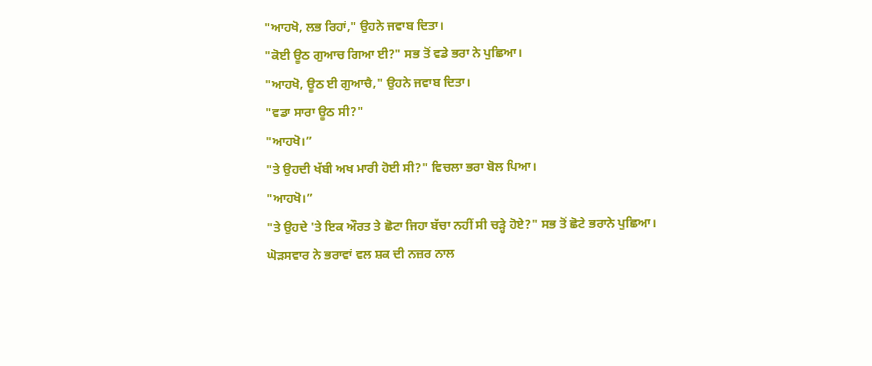"ਆਹਖੋ, ਲਭ ਰਿਹਾਂ," ਉਹਨੇ ਜਵਾਬ ਦਿਤਾ।
"ਕੋਈ ਊਠ ਗੁਆਚ ਗਿਆ ਈ?" ਸਭ ਤੋਂ ਵਡੇ ਭਰਾ ਨੇ ਪੁਛਿਆ।
"ਆਹਖੋ, ਊਠ ਈ ਗੁਆਚੈ," ਉਹਨੇ ਜਵਾਬ ਦਿਤਾ।
"ਵਡਾ ਸਾਰਾ ਊਠ ਸੀ?"
"ਆਹਖੋ।”
"ਤੇ ਉਹਦੀ ਖੱਬੀ ਅਖ ਮਾਰੀ ਹੋਈ ਸੀ?" ਵਿਚਲਾ ਭਰਾ ਬੋਲ ਪਿਆ।
"ਆਹਖੋ।”
"ਤੇ ਉਹਦੇ 'ਤੇ ਇਕ ਔਰਤ ਤੇ ਛੋਟਾ ਜਿਹਾ ਬੱਚਾ ਨਹੀਂ ਸੀ ਚੜ੍ਹੇ ਹੋਏ?" ਸਭ ਤੋਂ ਛੋਟੇ ਭਰਾਨੇ ਪੁਛਿਆ।
ਘੋੜਸਵਾਰ ਨੇ ਭਰਾਵਾਂ ਵਲ ਸ਼ਕ ਦੀ ਨਜ਼ਰ ਨਾਲ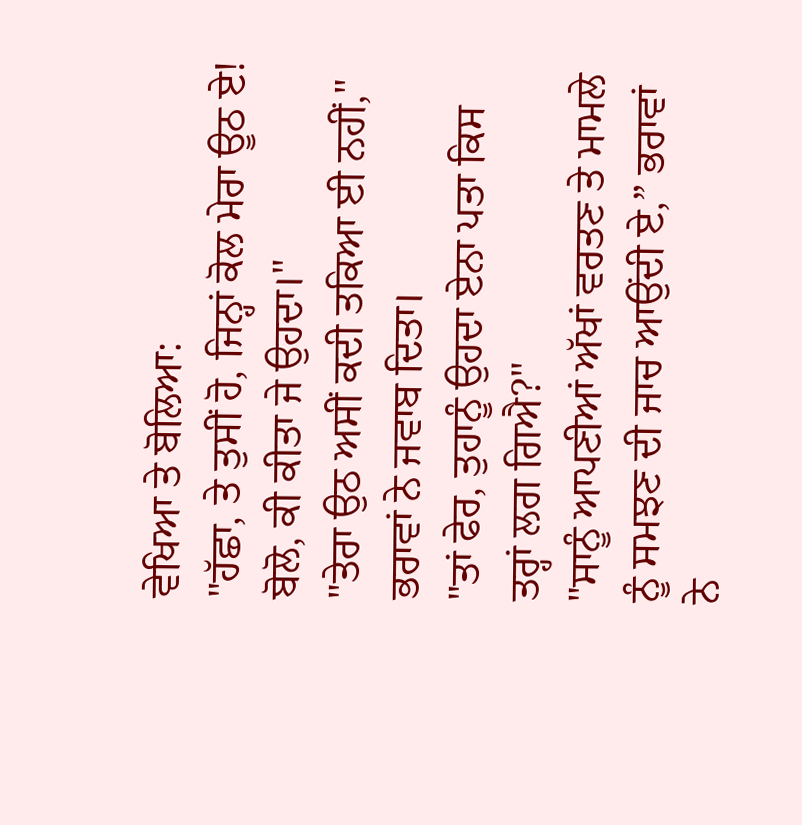ਵੇਖਿਆ ਤੇ ਬੋਲਿਆ:
"ਹੱਛਾ, ਤੇ ਤੁਸੀਂ ਹੋ, ਜਿਨ੍ਹਾਂ ਕੋਲ ਮੇਰਾ ਊਠ ਏ! ਬੋਲੋ, ਕੀ ਕੀਤਾ ਜੇ ਉਹਦਾ।"
"ਤੇਰਾ ਉਠ ਅਸੀਂ ਕਦੀ ਤਕਿਆ ਈ ਨਹੀਂ," ਭਰਾਵਾਂ ਨੇ ਜਵਾਬ ਦਿਤਾ।
"ਤਾਂ ਫੇਰ, ਤੁਹਾਨੂੰ ਉਹਦਾ ਏਨਾ ਪਤਾ ਕਿਸ ਤਰ੍ਹਾਂ ਲਗ ਗਿਐ?"
"ਸਾਨੂੰ ਆਪਣੀਆਂ ਅੱਖਾਂ ਵਰਤਣ ਤੇ ਮਾਮਲੇ ਨੂੰ ਸਮਝਣ ਦੀ ਜਾਚ ਆਉਂਦੀ ਏ,” ਭਰਾਵਾਂ ਨੇ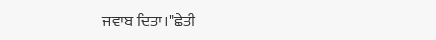ਜਵਾਬ ਦਿਤਾ।"ਛੇਤੀ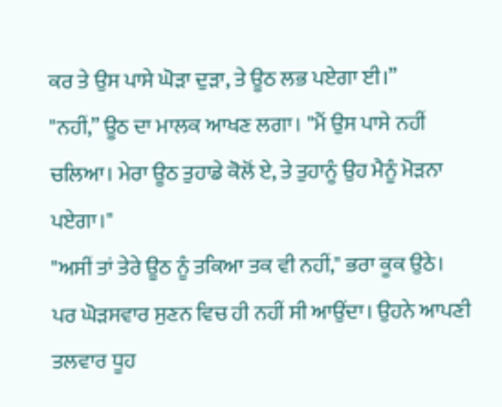ਕਰ ਤੇ ਉਸ ਪਾਸੇ ਘੋੜਾ ਦੁੜਾ, ਤੇ ਊਠ ਲਭ ਪਏਗਾ ਈ।”
"ਨਹੀਂ,” ਊਠ ਦਾ ਮਾਲਕ ਆਖਣ ਲਗਾ। "ਮੈਂ ਉਸ ਪਾਸੇ ਨਹੀਂ ਚਲਿਆ। ਮੇਰਾ ਊਠ ਤੁਹਾਡੇ ਕੋਲੋਂ ਏ, ਤੇ ਤੁਹਾਨੂੰ ਉਹ ਮੈਨੂੰ ਮੋੜਨਾ ਪਏਗਾ।"
"ਅਸੀਂ ਤਾਂ ਤੇਰੇ ਊਠ ਨੂੰ ਤਕਿਆ ਤਕ ਵੀ ਨਹੀਂ," ਭਰਾ ਕੂਕ ਉਠੇ।
ਪਰ ਘੋੜਸਵਾਰ ਸੁਣਨ ਵਿਚ ਹੀ ਨਹੀਂ ਸੀ ਆਉਂਦਾ। ਉਹਨੇ ਆਪਣੀ ਤਲਵਾਰ ਧੂਹ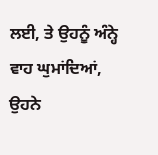ਲਈ, ਤੇ ਉਹਨੂੰ ਅੰਨ੍ਹੇ ਵਾਹ ਘੁਮਾਂਦਿਆਂ, ਉਹਨੇ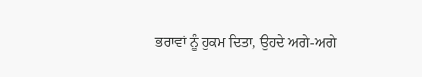ਭਰਾਵਾਂ ਨੂੰ ਹੁਕਮ ਦਿਤਾ, ਉਹਦੇ ਅਗੇ-ਅਗੇ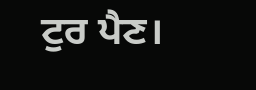ਟੁਰ ਪੈਣ।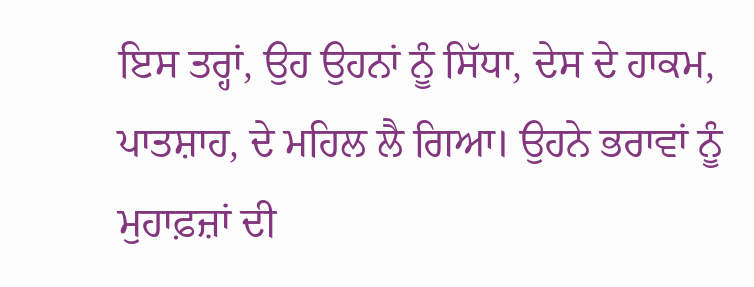ਇਸ ਤਰ੍ਹਾਂ, ਉਹ ਉਹਨਾਂ ਨੂੰ ਸਿੱਧਾ, ਦੇਸ ਦੇ ਹਾਕਮ, ਪਾਤਸ਼ਾਹ, ਦੇ ਮਹਿਲ ਲੈ ਗਿਆ। ਉਹਨੇ ਭਰਾਵਾਂ ਨੂੰ ਮੁਹਾਫ਼ਜ਼ਾਂ ਦੀ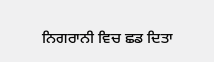ਨਿਗਰਾਨੀ ਵਿਚ ਛਡ ਦਿਤਾ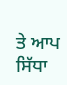ਤੇ ਆਪ ਸਿੱਧਾ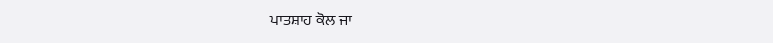ਪਾਤਸ਼ਾਹ ਕੋਲ ਜਾ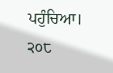ਪਹੁੰਚਿਆ।
੨੦੮